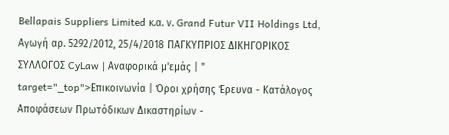Bellapais Suppliers Limited κ.α. ν. Grand Futur VII Holdings Ltd, Αγωγή αρ. 5292/2012, 25/4/2018 ΠΑΓΚΥΠΡΙΟΣ ΔΙΚΗΓΟΡΙΚΟΣ ΣΥΛΛΟΓΟΣ CyLaw | Αναφορικά μ'εμάς | " target="_top">Επικοινωνία | Όροι χρήσης Έρευνα - Κατάλογος Αποφάσεων Πρωτόδικων Δικαστηρίων -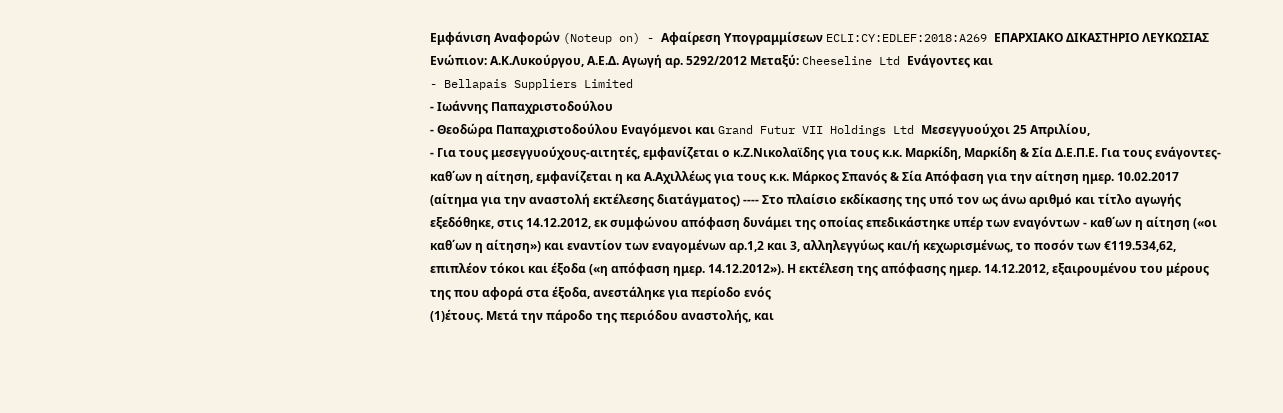Εμφάνιση Αναφορών (Noteup on) - Αφαίρεση Υπογραμμίσεων ECLI:CY:EDLEF:2018:A269 ΕΠΑΡΧΙΑΚΟ ΔΙΚΑΣΤΗΡΙΟ ΛΕΥΚΩΣΙΑΣ Ενώπιον: Α.Κ.Λυκούργου, Α.Ε.Δ. Αγωγή αρ. 5292/2012 Μεταξύ: Cheeseline Ltd Ενάγοντες και
- Bellapais Suppliers Limited
- Ιωάννης Παπαχριστοδούλου
- Θεοδώρα Παπαχριστοδούλου Εναγόμενοι και Grand Futur VII Holdings Ltd Μεσεγγυούχοι 25 Aπριλίου,
- Για τους μεσεγγυούχους-αιτητές, εμφανίζεται ο κ.Ζ.Νικολαϊδης για τους κ.κ. Μαρκίδη, Μαρκίδη & Σία Δ.Ε.Π.Ε. Για τους ενάγοντες-καθ΄ων η αίτηση, εμφανίζεται η κα Α.Αχιλλέως για τους κ.κ. Μάρκος Σπανός & Σία Απόφαση για την αίτηση ημερ. 10.02.2017 (αίτημα για την αναστολή εκτέλεσης διατάγματος) ---- Στο πλαίσιο εκδίκασης της υπό τον ως άνω αριθμό και τίτλο αγωγής εξεδόθηκε, στις 14.12.2012, εκ συμφώνου απόφαση δυνάμει της οποίας επεδικάστηκε υπέρ των εναγόντων - καθ΄ων η αίτηση («οι καθ΄ων η αίτηση») και εναντίον των εναγομένων αρ.1,2 και 3, αλληλεγγύως και/ή κεχωρισμένως, το ποσόν των €119.534,62, επιπλέον τόκοι και έξοδα («η απόφαση ημερ. 14.12.2012»). Η εκτέλεση της απόφασης ημερ. 14.12.2012, εξαιρουμένου του μέρους της που αφορά στα έξοδα, ανεστάληκε για περίοδο ενός
(1)έτους. Μετά την πάροδο της περιόδου αναστολής, και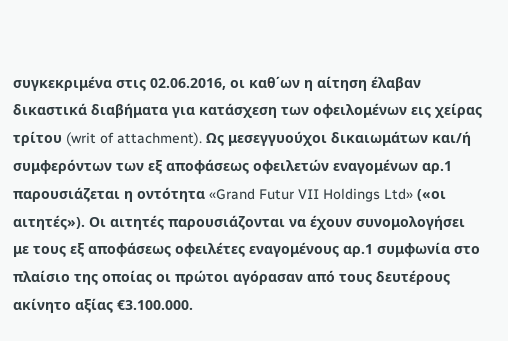συγκεκριμένα στις 02.06.2016, οι καθ΄ων η αίτηση έλαβαν δικαστικά διαβήματα για κατάσχεση των οφειλομένων εις χείρας τρίτου (writ of attachment). Ως μεσεγγυούχοι δικαιωμάτων και/ή συμφερόντων των εξ αποφάσεως οφειλετών εναγομένων αρ.1 παρουσιάζεται η οντότητα «Grand Futur VII Holdings Ltd» («οι αιτητές»). Οι αιτητές παρουσιάζονται να έχουν συνομολογήσει με τους εξ αποφάσεως οφειλέτες εναγομένους αρ.1 συμφωνία στο πλαίσιο της οποίας οι πρώτοι αγόρασαν από τους δευτέρους ακίνητο αξίας €3.100.000.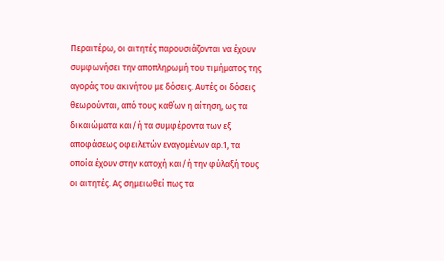Περαιτέρω, οι αιτητές παρουσιάζονται να έχουν συμφωνήσει την αποπληρωμή του τιμήματος της αγοράς του ακινήτου με δόσεις. Αυτές οι δόσεις θεωρούνται, από τους καθ΄ων η αίτηση, ως τα δικαιώματα και/ή τα συμφέροντα των εξ αποφάσεως οφειλετών εναγομένων αρ.1, τα οποία έχουν στην κατοχή και/ή την φύλαξή τους οι αιτητές. Ας σημειωθεί πως τα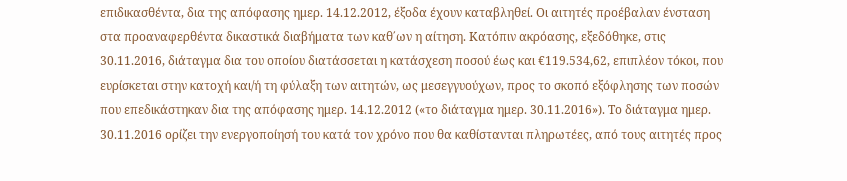επιδικασθέντα, δια της απόφασης ημερ. 14.12.2012, έξοδα έχουν καταβληθεί. Οι αιτητές προέβαλαν ένσταση στα προαναφερθέντα δικαστικά διαβήματα των καθ΄ων η αίτηση. Κατόπιν ακρόασης, εξεδόθηκε, στις 30.11.2016, διάταγμα δια του οποίου διατάσσεται η κατάσχεση ποσού έως και €119.534,62, επιπλέον τόκοι, που ευρίσκεται στην κατοχή και/ή τη φύλαξη των αιτητών, ως μεσεγγυούχων, προς το σκοπό εξόφλησης των ποσών που επεδικάστηκαν δια της απόφασης ημερ. 14.12.2012 («το διάταγμα ημερ. 30.11.2016»). Το διάταγμα ημερ. 30.11.2016 ορίζει την ενεργοποίησή του κατά τον χρόνο που θα καθίστανται πληρωτέες, από τους αιτητές προς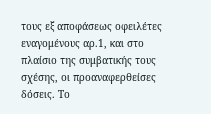τους εξ αποφάσεως οφειλέτες εναγομένους αρ.1, και στο πλαίσιο της συμβατικής τους σχέσης, οι προαναφερθείσες δόσεις. Το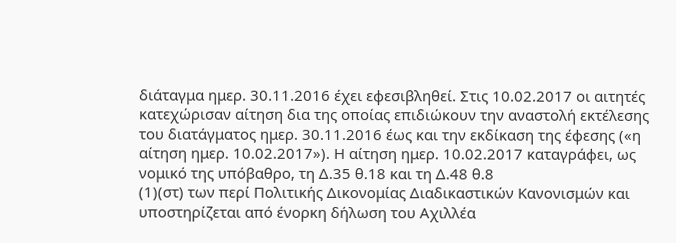διάταγμα ημερ. 30.11.2016 έχει εφεσιβληθεί. Στις 10.02.2017 οι αιτητές κατεχώρισαν αίτηση δια της οποίας επιδιώκουν την αναστολή εκτέλεσης του διατάγματος ημερ. 30.11.2016 έως και την εκδίκαση της έφεσης («η αίτηση ημερ. 10.02.2017»). Η αίτηση ημερ. 10.02.2017 καταγράφει, ως νομικό της υπόβαθρο, τη Δ.35 θ.18 και τη Δ.48 θ.8
(1)(στ) των περί Πολιτικής Δικονομίας Διαδικαστικών Κανονισμών και υποστηρίζεται από ένορκη δήλωση του Αχιλλέα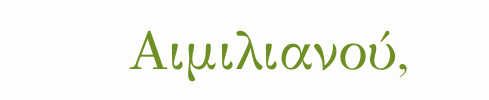Αιμιλιανού,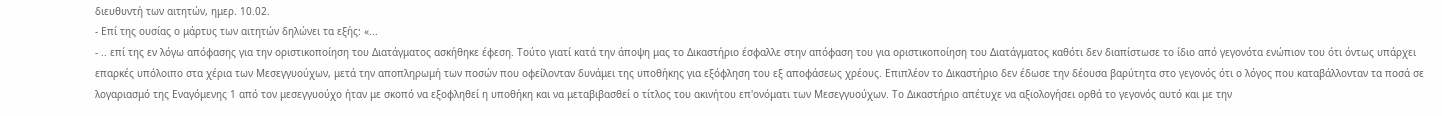διευθυντή των αιτητών, ημερ. 10.02.
- Επί της ουσίας ο μάρτυς των αιτητών δηλώνει τα εξής: «...
- .. επί της εν λόγω απόφασης για την οριστικοποίηση του Διατάγματος ασκήθηκε έφεση. Τούτο γιατί κατά την άποψη μας το Δικαστήριο έσφαλλε στην απόφαση του για οριστικοποίηση του Διατάγματος καθότι δεν διαπίστωσε το ίδιο από γεγονότα ενώπιον του ότι όντως υπάρχει επαρκές υπόλοιπο στα χέρια των Μεσεγγυούχων, μετά την αποπληρωμή των ποσών που οφείλονταν δυνάμει της υποθήκης για εξόφληση του εξ αποφάσεως χρέους. Επιπλέον το Δικαστήριο δεν έδωσε την δέουσα βαρύτητα στο γεγονός ότι ο λόγος που καταβάλλονταν τα ποσά σε λογαριασμό της Εναγόμενης 1 από τον μεσεγγυούχο ήταν με σκοπό να εξοφληθεί η υποθήκη και να μεταβιβασθεί ο τίτλος του ακινήτου επ'ονόματι των Μεσεγγυούχων. Το Δικαστήριο απέτυχε να αξιολογήσει ορθά το γεγονός αυτό και με την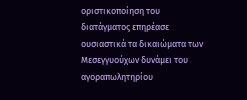οριστικοποίηση του διατάγματος επηρέασε ουσιαστικά τα δικαιώματα των Μεσεγγυούχων δυνάμει του αγοραπωλητηρίου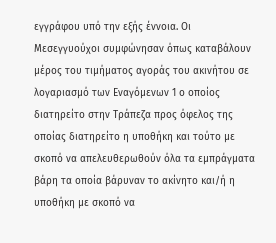εγγράφου υπό την εξής έννοια. Οι Μεσεγγυούχοι συμφώνησαν όπως καταβάλουν μέρος του τιμήματος αγοράς του ακινήτου σε λογαριασμό των Εναγόμενων 1 ο οποίος διατηρείτο στην Τράπεζα προς όφελος της οποίας διατηρείτο η υποθήκη και τούτο με σκοπό να απελευθερωθούν όλα τα εμπράγματα βάρη τα οποία βάρυναν το ακίνητο και/ή η υποθήκη με σκοπό να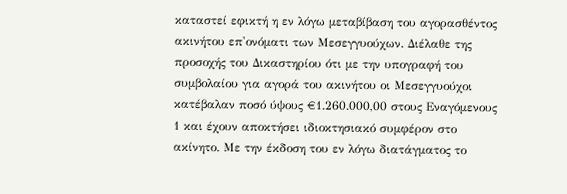καταστεί εφικτή η εν λόγω μεταβίβαση του αγορασθέντος ακινήτου επ'ονόματι των Μεσεγγυούχων. Διέλαθε της προσοχής του Δικαστηρίου ότι με την υπογραφή του συμβολαίου για αγορά του ακινήτου οι Μεσεγγυούχοι κατέβαλαν ποσό ύψους €1.260.000,00 στους Εναγόμενους 1 και έχουν αποκτήσει ιδιοκτησιακό συμφέρον στο ακίνητο. Με την έκδοση του εν λόγω διατάγματος το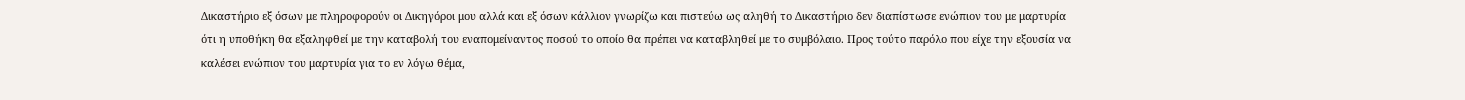Δικαστήριο εξ όσων με πληροφορούν οι Δικηγόροι μου αλλά και εξ όσων κάλλιον γνωρίζω και πιστεύω ως αληθή το Δικαστήριο δεν διαπίστωσε ενώπιον του με μαρτυρία ότι η υποθήκη θα εξαληφθεί με την καταβολή του εναπομείναντος ποσού το οποίο θα πρέπει να καταβληθεί με το συμβόλαιο. Προς τούτο παρόλο που είχε την εξουσία να καλέσει ενώπιον του μαρτυρία για το εν λόγω θέμα,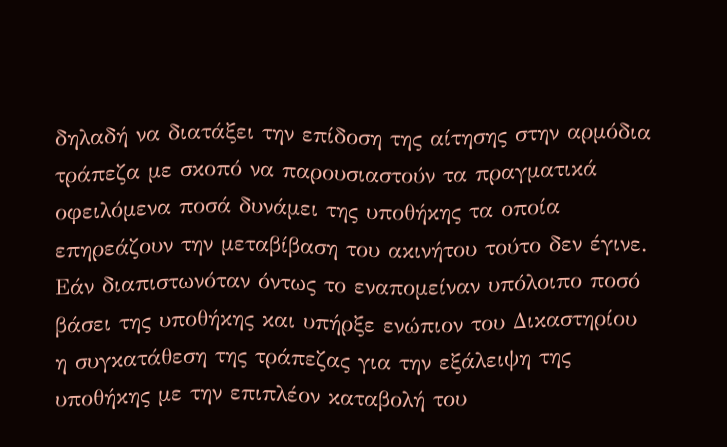δηλαδή να διατάξει την επίδοση της αίτησης στην αρμόδια τράπεζα με σκοπό να παρουσιαστούν τα πραγματικά οφειλόμενα ποσά δυνάμει της υποθήκης τα οποία επηρεάζουν την μεταβίβαση του ακινήτου τούτο δεν έγινε. Εάν διαπιστωνόταν όντως το εναπομείναν υπόλοιπο ποσό βάσει της υποθήκης και υπήρξε ενώπιον του Δικαστηρίου η συγκατάθεση της τράπεζας για την εξάλειψη της υποθήκης με την επιπλέον καταβολή του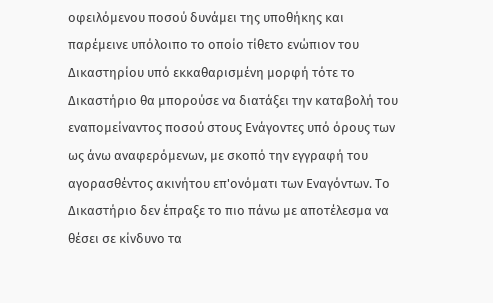οφειλόμενου ποσού δυνάμει της υποθήκης και παρέμεινε υπόλοιπο το οποίο τίθετο ενώπιον του Δικαστηρίου υπό εκκαθαρισμένη μορφή τότε το Δικαστήριο θα μπορούσε να διατάξει την καταβολή του εναπομείναντος ποσού στους Ενάγοντες υπό όρους των ως άνω αναφερόμενων, με σκοπό την εγγραφή του αγορασθέντος ακινήτου επ'ονόματι των Εναγόντων. Το Δικαστήριο δεν έπραξε το πιο πάνω με αποτέλεσμα να θέσει σε κίνδυνο τα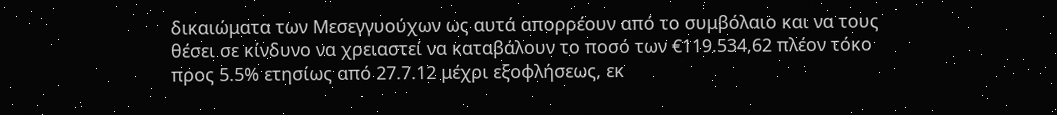δικαιώματα των Μεσεγγυούχων ως αυτά απορρέουν από το συμβόλαιο και να τους θέσει σε κίνδυνο να χρειαστεί να καταβάλουν το ποσό των €119.534,62 πλέον τόκο προς 5.5% ετησίως από 27.7.12 μέχρι εξοφλήσεως, εκ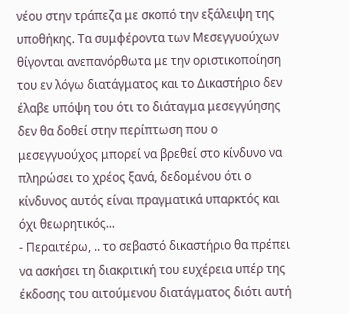νέου στην τράπεζα με σκοπό την εξάλειψη της υποθήκης. Τα συμφέροντα των Μεσεγγυούχων θίγονται ανεπανόρθωτα με την οριστικοποίηση του εν λόγω διατάγματος και το Δικαστήριο δεν έλαβε υπόψη του ότι το διάταγμα μεσεγγύησης δεν θα δοθεί στην περίπτωση που ο μεσεγγυούχος μπορεί να βρεθεί στο κίνδυνο να πληρώσει το χρέος ξανά, δεδομένου ότι ο κίνδυνος αυτός είναι πραγματικά υπαρκτός και όχι θεωρητικός...
- Περαιτέρω, .. το σεβαστό δικαστήριο θα πρέπει να ασκήσει τη διακριτική του ευχέρεια υπέρ της έκδοσης του αιτούμενου διατάγματος διότι αυτή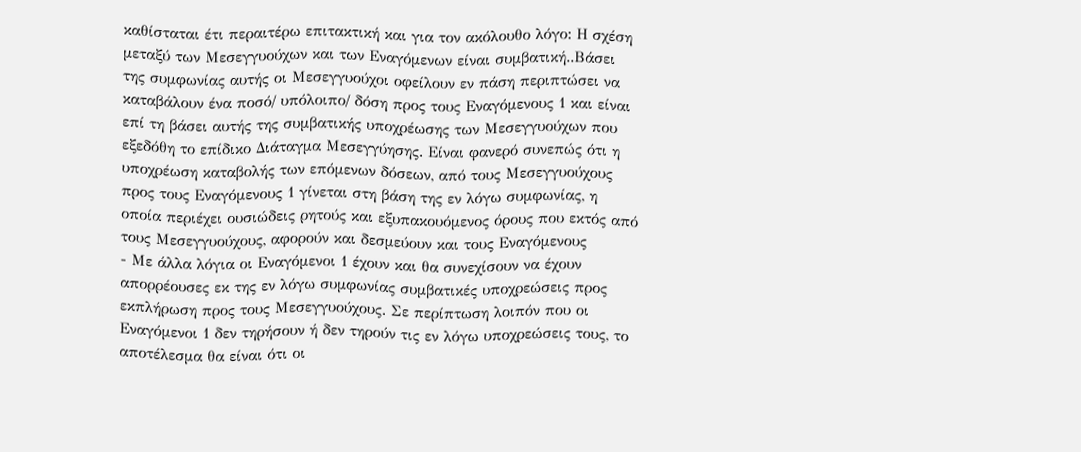καθίσταται έτι περαιτέρω επιτακτική και για τον ακόλουθο λόγο: Η σχέση μεταξύ των Μεσεγγυούχων και των Εναγόμενων είναι συμβατική..Βάσει της συμφωνίας αυτής οι Μεσεγγυούχοι οφείλουν εν πάση περιπτώσει να καταβάλουν ένα ποσό/ υπόλοιπο/ δόση προς τους Εναγόμενους 1 και είναι επί τη βάσει αυτής της συμβατικής υποχρέωσης των Μεσεγγυούχων που εξεδόθη το επίδικο Διάταγμα Μεσεγγύησης. Είναι φανερό συνεπώς ότι η υποχρέωση καταβολής των επόμενων δόσεων, από τους Μεσεγγυούχους προς τους Εναγόμενους 1 γίνεται στη βάση της εν λόγω συμφωνίας, η οποία περιέχει ουσιώδεις ρητούς και εξυπακουόμενος όρους που εκτός από τους Μεσεγγυούχους, αφορούν και δεσμεύουν και τους Εναγόμενους
- Με άλλα λόγια οι Εναγόμενοι 1 έχουν και θα συνεχίσουν να έχουν απορρέουσες εκ της εν λόγω συμφωνίας συμβατικές υποχρεώσεις προς εκπλήρωση προς τους Μεσεγγυούχους. Σε περίπτωση λοιπόν που οι Εναγόμενοι 1 δεν τηρήσουν ή δεν τηρούν τις εν λόγω υποχρεώσεις τους, το αποτέλεσμα θα είναι ότι οι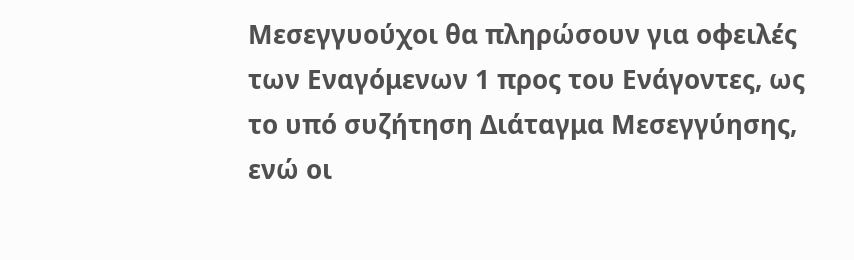Μεσεγγυούχοι θα πληρώσουν για οφειλές των Εναγόμενων 1 προς του Ενάγοντες, ως το υπό συζήτηση Διάταγμα Μεσεγγύησης, ενώ οι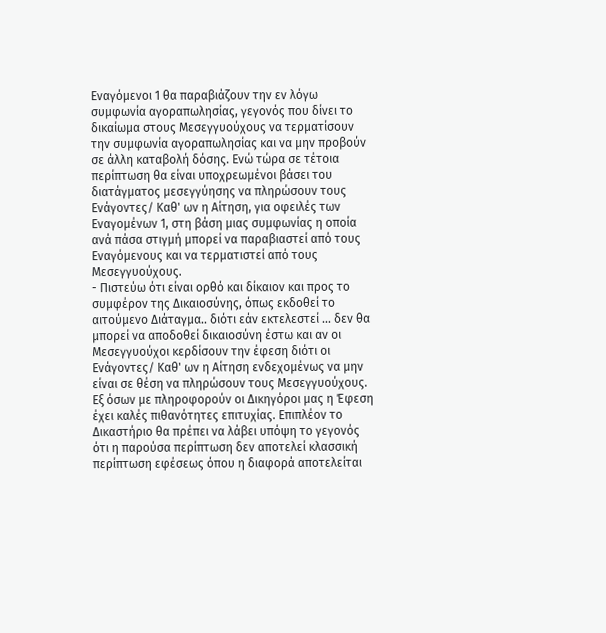Εναγόμενοι 1 θα παραβιάζουν την εν λόγω συμφωνία αγοραπωλησίας, γεγονός που δίνει το δικαίωμα στους Μεσεγγυούχους να τερματίσουν την συμφωνία αγοραπωλησίας και να μην προβούν σε άλλη καταβολή δόσης. Ενώ τώρα σε τέτοια περίπτωση θα είναι υποχρεωμένοι βάσει του διατάγματος μεσεγγύησης να πληρώσουν τους Ενάγοντες/ Καθ' ων η Αίτηση, για οφειλές των Εναγομένων 1, στη βάση μιας συμφωνίας η οποία ανά πάσα στιγμή μπορεί να παραβιαστεί από τους Εναγόμενους και να τερματιστεί από τους Μεσεγγυούχους.
- Πιστεύω ότι είναι ορθό και δίκαιον και προς το συμφέρον της Δικαιοσύνης, όπως εκδοθεί το αιτούμενο Διάταγμα.. διότι εάν εκτελεστεί ... δεν θα μπορεί να αποδοθεί δικαιοσύνη έστω και αν οι Μεσεγγυούχοι κερδίσουν την έφεση διότι οι Ενάγοντες/ Καθ' ων η Αίτηση ενδεχομένως να μην είναι σε θέση να πληρώσουν τους Μεσεγγυούχους. Εξ όσων με πληροφορούν οι Δικηγόροι μας η Έφεση έχει καλές πιθανότητες επιτυχίας. Επιπλέον το Δικαστήριο θα πρέπει να λάβει υπόψη το γεγονός ότι η παρούσα περίπτωση δεν αποτελεί κλασσική περίπτωση εφέσεως όπου η διαφορά αποτελείται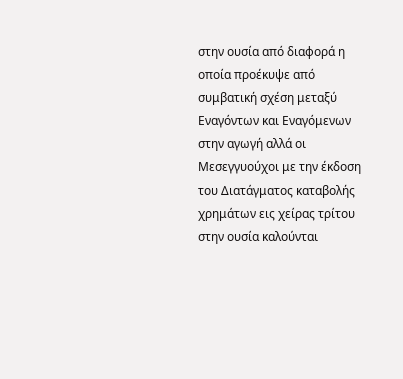στην ουσία από διαφορά η οποία προέκυψε από συμβατική σχέση μεταξύ Εναγόντων και Εναγόμενων στην αγωγή αλλά οι Μεσεγγυούχοι με την έκδοση του Διατάγματος καταβολής χρημάτων εις χείρας τρίτου στην ουσία καλούνται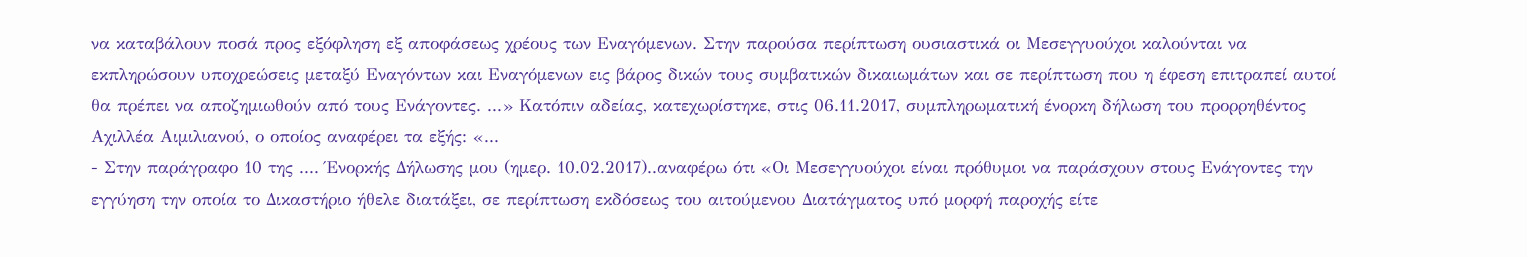να καταβάλουν ποσά προς εξόφληση εξ αποφάσεως χρέους των Εναγόμενων. Στην παρούσα περίπτωση ουσιαστικά οι Μεσεγγυούχοι καλούνται να εκπληρώσουν υποχρεώσεις μεταξύ Εναγόντων και Εναγόμενων εις βάρος δικών τους συμβατικών δικαιωμάτων και σε περίπτωση που η έφεση επιτραπεί αυτοί θα πρέπει να αποζημιωθούν από τους Ενάγοντες. ...» Κατόπιν αδείας, κατεχωρίστηκε, στις 06.11.2017, συμπληρωματική ένορκη δήλωση του προρρηθέντος Αχιλλέα Αιμιλιανού, ο οποίος αναφέρει τα εξής: «...
- Στην παράγραφο 10 της .... Ένορκής Δήλωσης μου (ημερ. 10.02.2017)..αναφέρω ότι «Οι Μεσεγγυούχοι είναι πρόθυμοι να παράσχουν στους Ενάγοντες την εγγύηση την οποία το Δικαστήριο ήθελε διατάξει, σε περίπτωση εκδόσεως του αιτούμενου Διατάγματος υπό μορφή παροχής είτε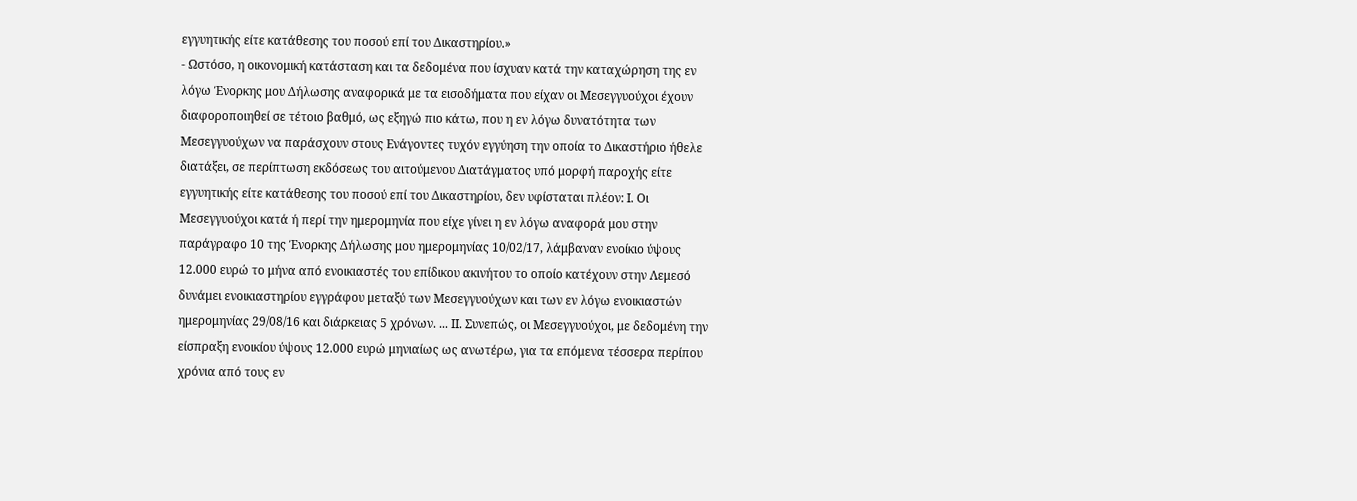εγγυητικής είτε κατάθεσης του ποσού επί του Δικαστηρίου.»
- Ωστόσο, η οικονομική κατάσταση και τα δεδομένα που ίσχυαν κατά την καταχώρηση της εν λόγω Ένορκης μου Δήλωσης αναφορικά με τα εισοδήματα που είχαν οι Μεσεγγυούχοι έχουν διαφοροποιηθεί σε τέτοιο βαθμό, ως εξηγώ πιο κάτω, που η εν λόγω δυνατότητα των Μεσεγγυούχων να παράσχουν στους Ενάγοντες τυχόν εγγύηση την οποία το Δικαστήριο ήθελε διατάξει, σε περίπτωση εκδόσεως του αιτούμενου Διατάγματος υπό μορφή παροχής είτε εγγυητικής είτε κατάθεσης του ποσού επί του Δικαστηρίου, δεν υφίσταται πλέον: Ι. Οι Μεσεγγυούχοι κατά ή περί την ημερομηνία που είχε γίνει η εν λόγω αναφορά μου στην παράγραφο 10 της Ένορκης Δήλωσης μου ημερομηνίας 10/02/17, λάμβαναν ενοίκιο ύψους 12.000 ευρώ το μήνα από ενοικιαστές του επίδικου ακινήτου το οποίο κατέχουν στην Λεμεσό δυνάμει ενοικιαστηρίου εγγράφου μεταξύ των Μεσεγγυούχων και των εν λόγω ενοικιαστών ημερομηνίας 29/08/16 και διάρκειας 5 χρόνων. ... ΙΙ. Συνεπώς, οι Μεσεγγυούχοι, με δεδομένη την είσπραξη ενοικίου ύψους 12.000 ευρώ μηνιαίως ως ανωτέρω, για τα επόμενα τέσσερα περίπου χρόνια από τους εν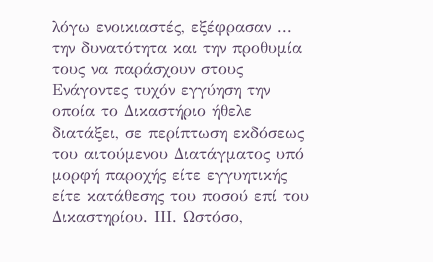λόγω ενοικιαστές, εξέφρασαν ... την δυνατότητα και την προθυμία τους να παράσχουν στους Ενάγοντες τυχόν εγγύηση την οποία το Δικαστήριο ήθελε διατάξει, σε περίπτωση εκδόσεως του αιτούμενου Διατάγματος υπό μορφή παροχής είτε εγγυητικής είτε κατάθεσης του ποσού επί του Δικαστηρίου. ΙΙΙ. Ωστόσο,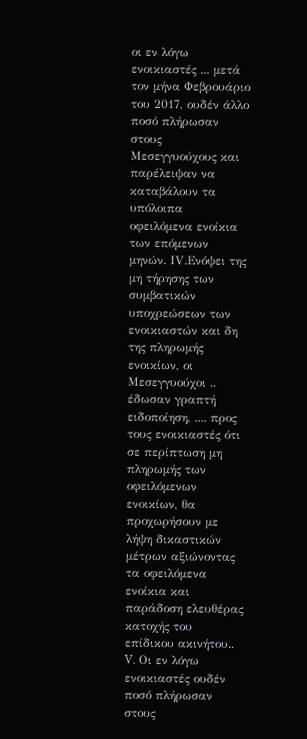οι εν λόγω ενοικιαστές ... μετά τον μήνα Φεβρουάριο του 2017, ουδέν άλλο ποσό πλήρωσαν στους Μεσεγγυούχους και παρέλειψαν να καταβάλουν τα υπόλοιπα οφειλόμενα ενοίκια των επόμενων μηνών. ΙV.Ενόψει της μη τήρησης των συμβατικών υποχρεώσεων των ενοικιαστών και δη της πληρωμής ενοικίων, οι Μεσεγγυούχοι .. έδωσαν γραπτή ειδοποίηση, .... προς τους ενοικιαστές ότι σε περίπτωση μη πληρωμής των οφειλόμενων ενοικίων, θα προχωρήσουν με λήψη δικαστικών μέτρων αξιώνοντας τα οφειλόμενα ενοίκια και παράδοση ελευθέρας κατοχής του επίδικου ακινήτου.. V. Οι εν λόγω ενοικιαστές ουδέν ποσό πλήρωσαν στους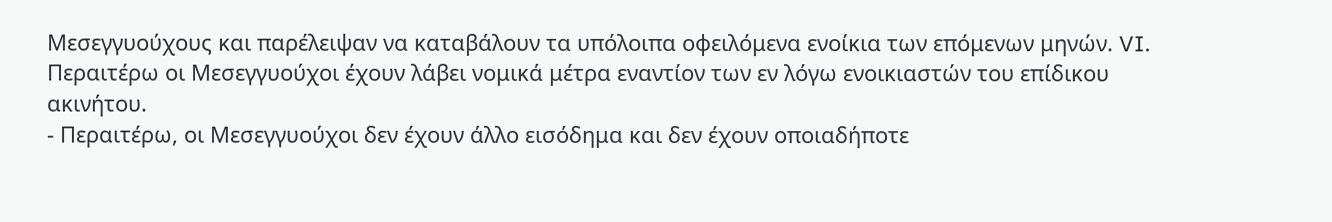Μεσεγγυούχους και παρέλειψαν να καταβάλουν τα υπόλοιπα οφειλόμενα ενοίκια των επόμενων μηνών. VI. Περαιτέρω οι Μεσεγγυούχοι έχουν λάβει νομικά μέτρα εναντίον των εν λόγω ενοικιαστών του επίδικου ακινήτου.
- Περαιτέρω, οι Μεσεγγυούχοι δεν έχουν άλλο εισόδημα και δεν έχουν οποιαδήποτε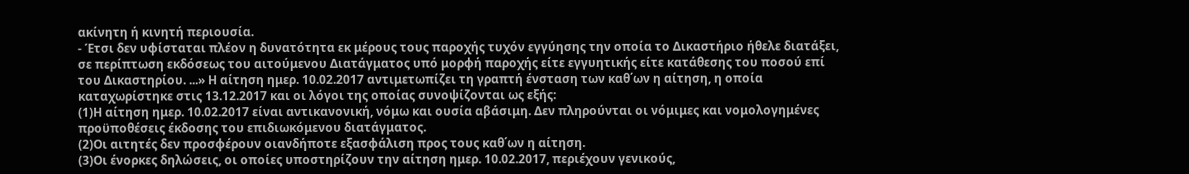ακίνητη ή κινητή περιουσία.
- Έτσι δεν υφίσταται πλέον η δυνατότητα εκ μέρους τους παροχής τυχόν εγγύησης την οποία το Δικαστήριο ήθελε διατάξει, σε περίπτωση εκδόσεως του αιτούμενου Διατάγματος υπό μορφή παροχής είτε εγγυητικής είτε κατάθεσης του ποσού επί του Δικαστηρίου. ...» Η αίτηση ημερ. 10.02.2017 αντιμετωπίζει τη γραπτή ένσταση των καθ΄ων η αίτηση, η οποία καταχωρίστηκε στις 13.12.2017 και οι λόγοι της οποίας συνοψίζονται ως εξής:
(1)Η αίτηση ημερ. 10.02.2017 είναι αντικανονική, νόμω και ουσία αβάσιμη. Δεν πληρούνται οι νόμιμες και νομολογημένες προϋποθέσεις έκδοσης του επιδιωκόμενου διατάγματος.
(2)Οι αιτητές δεν προσφέρουν οιανδήποτε εξασφάλιση προς τους καθ΄ων η αίτηση.
(3)Οι ένορκες δηλώσεις, οι οποίες υποστηρίζουν την αίτηση ημερ. 10.02.2017, περιέχουν γενικούς,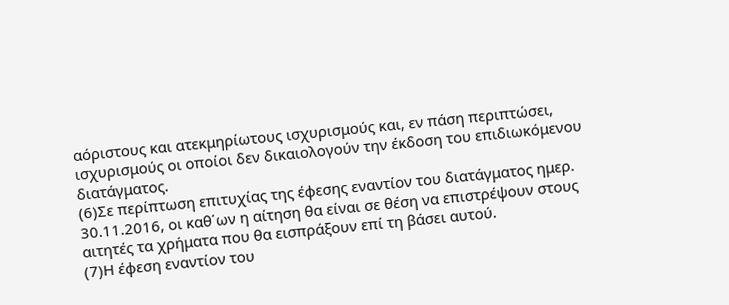αόριστους και ατεκμηρίωτους ισχυρισμούς και, εν πάση περιπτώσει, ισχυρισμούς οι οποίοι δεν δικαιολογούν την έκδοση του επιδιωκόμενου διατάγματος.
(6)Σε περίπτωση επιτυχίας της έφεσης εναντίον του διατάγματος ημερ. 30.11.2016, οι καθ΄ων η αίτηση θα είναι σε θέση να επιστρέψουν στους αιτητές τα χρήματα που θα εισπράξουν επί τη βάσει αυτού.
(7)Η έφεση εναντίον του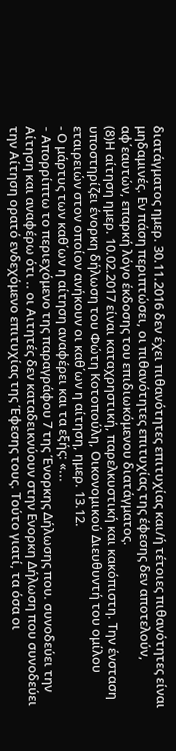διατάγματος ημερ. 30.11.2016 δεν έχει πιθανότητες επιτυχίας και/ή τέτοιες πιθανότητες είναι μηδαμινές. Εν πάση περιπτώσει, οι πιθανότητες επιτυχίας της έφεσης δεν αποτελούν, αφ΄εαυτών, επαρκή λόγο έκδοσης του επιδιωκόμενου διατάγματος.
(8)Η αίτηση ημερ. 10.02.2017 είναι καταχρηστική, παρελκυστική και κακόπιστη. Την ένσταση υποστηρίζει ένορκη δήλωση του Φώτη Κοτοπούλη, Οικονομικού Διευθυντή του ομίλου εταιρειών στον οποίον ανήκουν οι καθ΄ων η αίτηση, ημερ. 13.12.
- Ο μάρτυς των καθ΄ων η αίτηση αναφέρει και τα εξής: «...
- Aπορρίπτω το περιεχόμενο της παραγράφου 7 της Ένορκης Δήλωσης που. συνοδεύει την Αίτηση και αναφέρω ότι .. οι Αιτητές δεν καταδεικνύουν στην Ενορκη Δήλωση που συνοδεύει την Αίτηση ορατό ενδεχόμενο επιτυχίας της Έφεσης τους. Τούτο γιατί, τα όσα οι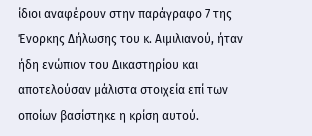ίδιοι αναφέρουν στην παράγραφο 7 της Ένορκης Δήλωσης του κ. Αιμιλιανού, ήταν ήδη ενώπιον του Δικαστηρίου και αποτελούσαν μάλιστα στοιχεία επί των οποίων βασίστηκε η κρίση αυτού.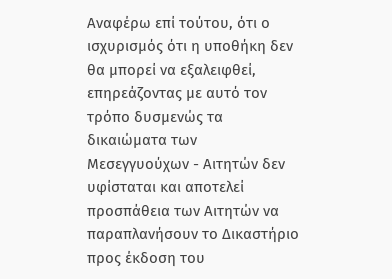Αναφέρω επί τούτου, ότι ο ισχυρισμός ότι η υποθήκη δεν θα μπορεί να εξαλειφθεί, επηρεάζοντας με αυτό τον τρόπο δυσμενώς τα δικαιώματα των Μεσεγγυούχων - Αιτητών δεν υφίσταται και αποτελεί προσπάθεια των Αιτητών να παραπλανήσουν το Δικαστήριο προς έκδοση του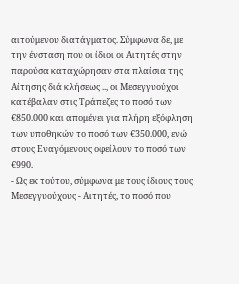αιτούμενου διατάγματος. Σύμφωνα δε, με την ένσταση που οι ίδιοι οι Αιτητές στην παρούσα καταχώρησαν στα πλαίσια της Αίτησης διά κλήσεως .., οι Μεσεγγυούχοι κατέβαλαν στις Τράπεζες το ποσό των €850.000 και απομένει για πλήρη εξόφληση των υποθηκών το ποσό των €350.000, ενώ στους Εναγόμενους οφείλουν το ποσό των €990.
- Ως εκ τούτου, σύμφωνα με τους ίδιους τους Μεσεγγυούχους - Αιτητές, το ποσό που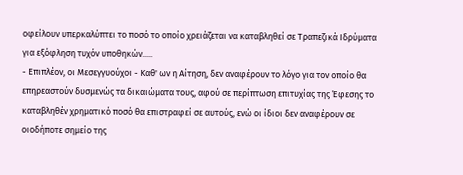οφείλουν υπερκαλύπτει το ποσό το οποίο χρειάζεται να καταβληθεί σε Τραπεζικά Ιδρύματα για εξόφληση τυχόν υποθηκών.....
- Επιπλέον, οι Μεσεγγυούχοι - Καθ' ων η Αίτηση, δεν αναφέρουν το λόγο για τον οποίο θα επηρεαστούν δυσμενώς τα δικαιώματα τους, αφού σε περίπτωση επιτυχίας της Έφεσης το καταβληθέν χρηματικό ποσό θα επιστραφεί σε αυτούς, ενώ οι ίδιοι δεν αναφέρουν σε οιοδήποτε σημείο της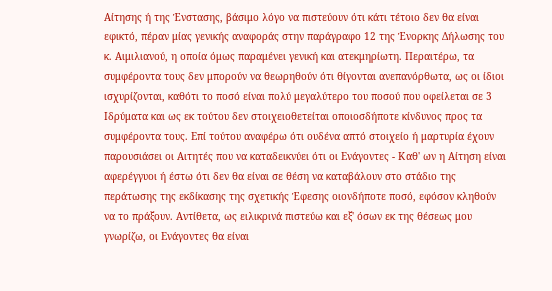Αίτησης ή της Ένστασης, βάσιμο λόγο να πιστεύουν ότι κάτι τέτοιο δεν θα είναι εφικτό, πέραν μίας γενικής αναφοράς στην παράγραφο 12 της Ένορκης Δήλωσης του κ. Αιμιλιανού, η οποία όμως παραμένει γενική και ατεκμηρίωτη. Περαιτέρω, τα συμφέροντα τους δεν μπορούν να θεωρηθούν ότι θίγονται ανεπανόρθωτα, ως οι ίδιοι ισχυρίζονται, καθότι το ποσό είναι πολύ μεγαλύτερο του ποσού που οφείλεται σε 3 Ιδρύματα και ως εκ τούτου δεν στοιχειοθετείται οποιοσδήποτε κίνδυνος προς τα συμφέροντα τους. Επί τούτου αναφέρω ότι ουδένα απτό στοιχείο ή μαρτυρία έχουν παρουσιάσει οι Αιτητές που να καταδεικνύει ότι οι Ενάγοντες - Καθ' ων η Αίτηση είναι αφερέγγυοι ή έστω ότι δεν θα είναι σε θέση να καταβάλουν στο στάδιο της περάτωσης της εκδίκασης της σχετικής Έφεσης οιονδήποτε ποσό, εφόσον κληθούν να το πράξουν. Αντίθετα, ως ειλικρινά πιστεύω και εξ' όσων εκ της θέσεως μου γνωρίζω, οι Ενάγοντες θα είναι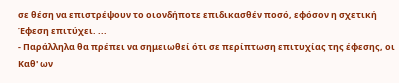σε θέση να επιστρέψουν το οιονδήποτε επιδικασθέν ποσό, εφόσον η σχετική Έφεση επιτύχει. ...
- Παράλληλα θα πρέπει να σημειωθεί ότι σε περίπτωση επιτυχίας της έφεσης, οι Καθ' ων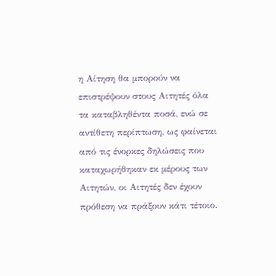η Αίτηση θα μπορούν να επιστρέψουν στους Αιτητές όλα τα καταβληθέντα ποσά, ενώ σε αντίθετη περίπτωση, ως φαίνεται από τις ένορκες δηλώσεις που καταχωρήθηκαν εκ μέρους των Αιτητών, οι Αιτητές δεν έχουν πρόθεση να πράξουν κάτι τέτοιο.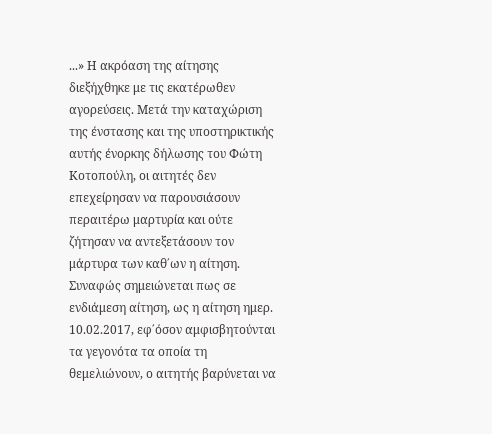...» Η ακρόαση της αίτησης διεξήχθηκε με τις εκατέρωθεν αγορεύσεις. Μετά την καταχώριση της ένστασης και της υποστηρικτικής αυτής ένορκης δήλωσης του Φώτη Κοτοπούλη, οι αιτητές δεν επεχείρησαν να παρουσιάσουν περαιτέρω μαρτυρία και ούτε ζήτησαν να αντεξετάσουν τον μάρτυρα των καθ΄ων η αίτηση. Συναφώς σημειώνεται πως σε ενδιάμεση αίτηση, ως η αίτηση ημερ. 10.02.2017, εφ΄όσον αμφισβητούνται τα γεγονότα τα οποία τη θεμελιώνουν, ο αιτητής βαρύνεται να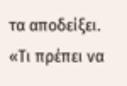τα αποδείξει. «Τι πρέπει να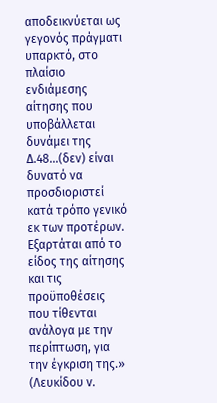αποδεικνύεται ως γεγονός πράγματι υπαρκτό, στο πλαίσιο ενδιάμεσης αίτησης που υποβάλλεται δυνάμει της Δ.48...(δεν) είναι δυνατό να προσδιοριστεί κατά τρόπο γενικό εκ των προτέρων. Εξαρτάται από το είδος της αίτησης και τις προϋποθέσεις που τίθενται ανάλογα με την περίπτωση, για την έγκριση της.» (Λευκίδου v.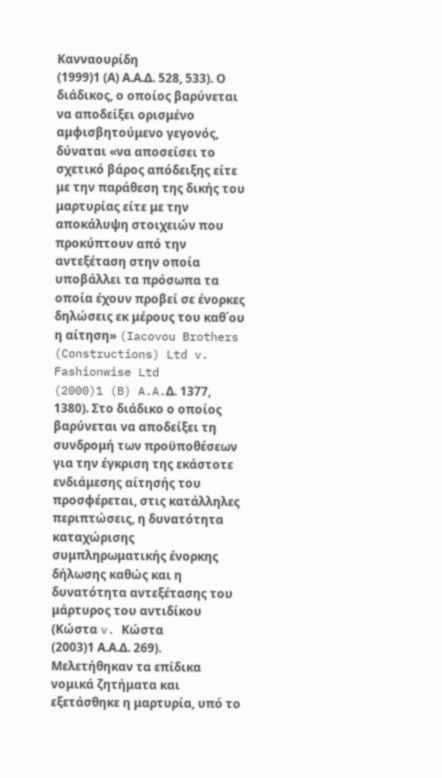Κανναουρίδη
(1999)1 (Α) Α.Α.Δ. 528, 533). Ο διάδικος, ο οποίος βαρύνεται να αποδείξει ορισμένο αμφισβητούμενο γεγονός, δύναται «να αποσείσει το σχετικό βάρος απόδειξης είτε με την παράθεση της δικής του μαρτυρίας είτε με την αποκάλυψη στοιχειών που προκύπτουν από την αντεξέταση στην οποία υποβάλλει τα πρόσωπα τα οποία έχουν προβεί σε ένορκες δηλώσεις εκ μέρους του καθ΄ου η αίτηση» (Iacovou Brothers (Constructions) Ltd v. Fashionwise Ltd
(2000)1 (B) A.A.Δ. 1377, 1380). Στο διάδικο ο οποίος βαρύνεται να αποδείξει τη συνδρομή των προϋποθέσεων για την έγκριση της εκάστοτε ενδιάμεσης αίτησής του προσφέρεται, στις κατάλληλες περιπτώσεις, η δυνατότητα καταχώρισης συμπληρωματικής ένορκης δήλωσης καθώς και η δυνατότητα αντεξέτασης του μάρτυρος του αντιδίκου (Κώστα v. Κώστα
(2003)1 Α.Α.Δ. 269). Μελετήθηκαν τα επίδικα νομικά ζητήματα και εξετάσθηκε η μαρτυρία, υπό το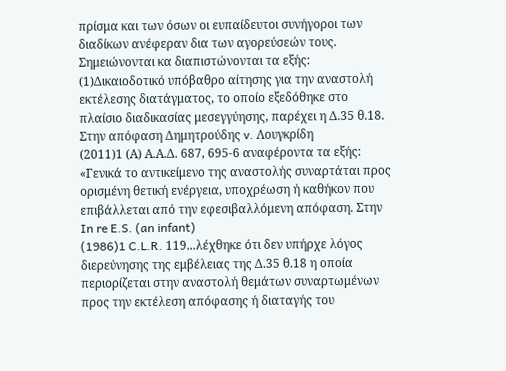πρίσμα και των όσων οι ευπαίδευτοι συνήγοροι των διαδίκων ανέφεραν δια των αγορεύσεών τους. Σημειώνονται κα διαπιστώνονται τα εξής:
(1)Δικαιοδοτικό υπόβαθρο αίτησης για την αναστολή εκτέλεσης διατάγματος, το οποίο εξεδόθηκε στο πλαίσιο διαδικασίας μεσεγγύησης, παρέχει η Δ.35 θ.18. Στην απόφαση Δημητρούδης v. Λουγκρίδη
(2011)1 (Α) Α.Α.Δ. 687, 695-6 αναφέροντα τα εξής: «Γενικά το αντικείμενο της αναστολής συναρτάται προς ορισμένη θετική ενέργεια, υποχρέωση ή καθήκον που επιβάλλεται από την εφεσιβαλλόμενη απόφαση. Στην In re E.S. (an infant)
(1986)1 C.L.R. 119...λέχθηκε ότι δεν υπήρχε λόγος διερεύνησης της εμβέλειας της Δ.35 θ.18 η οποία περιορίζεται στην αναστολή θεμάτων συναρτωμένων προς την εκτέλεση απόφασης ή διαταγής του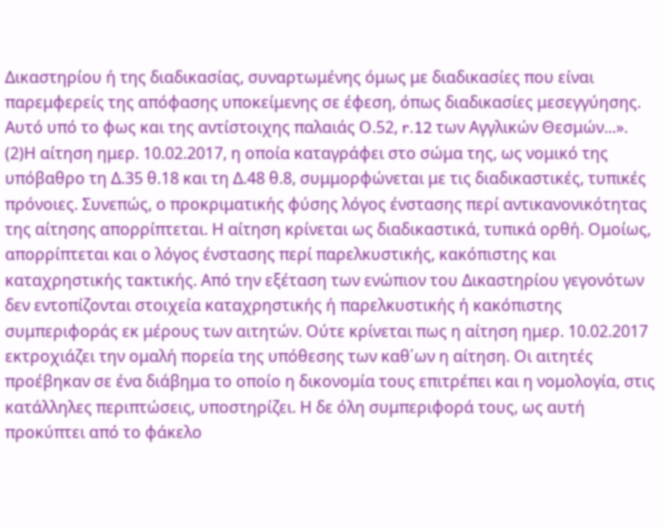Δικαστηρίου ή της διαδικασίας, συναρτωμένης όμως με διαδικασίες που είναι παρεμφερείς της απόφασης υποκείμενης σε έφεση, όπως διαδικασίες μεσεγγύησης. Αυτό υπό το φως και της αντίστοιχης παλαιάς Ο.52, r.12 των Αγγλικών Θεσμών...».
(2)Η αίτηση ημερ. 10.02.2017, η οποία καταγράφει στο σώμα της, ως νομικό της υπόβαθρο τη Δ.35 θ.18 και τη Δ.48 θ.8, συμμορφώνεται με τις διαδικαστικές, τυπικές πρόνοιες. Συνεπώς, ο προκριματικής φύσης λόγος ένστασης περί αντικανονικότητας της αίτησης απορρίπτεται. Η αίτηση κρίνεται ως διαδικαστικά, τυπικά ορθή. Ομοίως, απορρίπτεται και ο λόγος ένστασης περί παρελκυστικής, κακόπιστης και καταχρηστικής τακτικής. Από την εξέταση των ενώπιον του Δικαστηρίου γεγονότων δεν εντοπίζονται στοιχεία καταχρηστικής ή παρελκυστικής ή κακόπιστης συμπεριφοράς εκ μέρους των αιτητών. Ούτε κρίνεται πως η αίτηση ημερ. 10.02.2017 εκτροχιάζει την ομαλή πορεία της υπόθεσης των καθ΄ων η αίτηση. Οι αιτητές προέβηκαν σε ένα διάβημα το οποίο η δικονομία τους επιτρέπει και η νομολογία, στις κατάλληλες περιπτώσεις, υποστηρίζει. Η δε όλη συμπεριφορά τους, ως αυτή προκύπτει από το φάκελο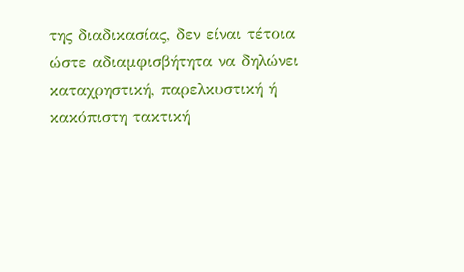της διαδικασίας, δεν είναι τέτοια ώστε αδιαμφισβήτητα να δηλώνει καταχρηστική, παρελκυστική ή κακόπιστη τακτική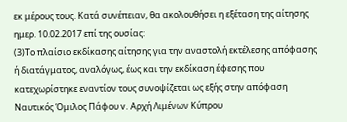εκ μέρους τους. Κατά συνέπειαν, θα ακολουθήσει η εξέταση της αίτησης ημερ. 10.02.2017 επί της ουσίας:
(3)Το πλαίσιο εκδίκασης αίτησης για την αναστολή εκτέλεσης απόφασης ή διατάγματος, αναλόγως, έως και την εκδίκαση έφεσης που κατεχωρίστηκε εναντίον τους συνοψίζεται ως εξής στην απόφαση Ναυτικός Όμιλος Πάφου v. Αρχή Λιμένων Κύπρου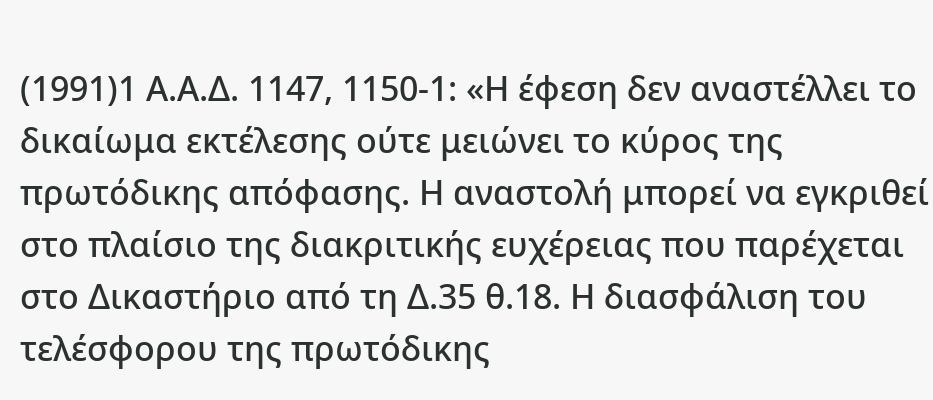(1991)1 Α.Α.Δ. 1147, 1150-1: «Η έφεση δεν αναστέλλει το δικαίωμα εκτέλεσης ούτε μειώνει το κύρος της πρωτόδικης απόφασης. Η αναστολή μπορεί να εγκριθεί στο πλαίσιο της διακριτικής ευχέρειας που παρέχεται στο Δικαστήριο από τη Δ.35 θ.18. Η διασφάλιση του τελέσφορου της πρωτόδικης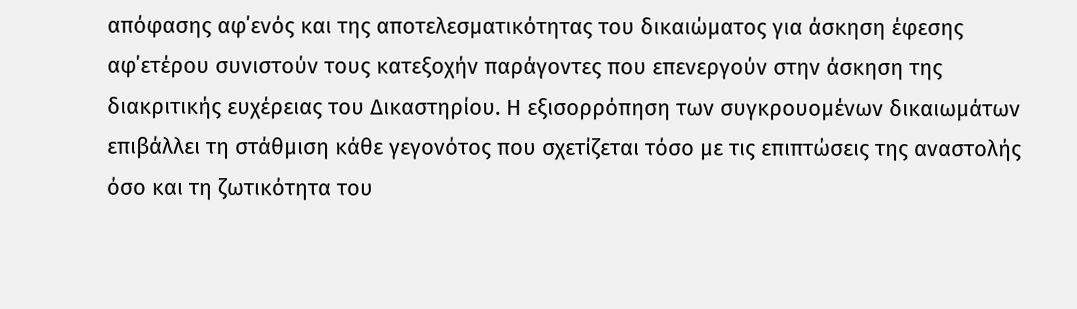απόφασης αφ΄ενός και της αποτελεσματικότητας του δικαιώματος για άσκηση έφεσης αφ΄ετέρου συνιστούν τους κατεξοχήν παράγοντες που επενεργούν στην άσκηση της διακριτικής ευχέρειας του Δικαστηρίου. Η εξισορρόπηση των συγκρουομένων δικαιωμάτων επιβάλλει τη στάθμιση κάθε γεγονότος που σχετίζεται τόσο με τις επιπτώσεις της αναστολής όσο και τη ζωτικότητα του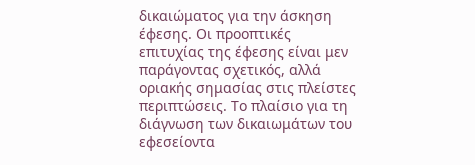δικαιώματος για την άσκηση έφεσης. Οι προοπτικές επιτυχίας της έφεσης είναι μεν παράγοντας σχετικός, αλλά οριακής σημασίας στις πλείστες περιπτώσεις. Το πλαίσιο για τη διάγνωση των δικαιωμάτων του εφεσείοντα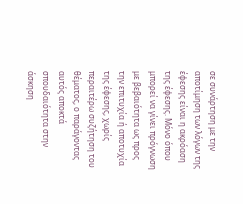σε συνάρτηση με την αποτίμηση των λόγων της έφεσης είναι η ακρόαση της έφεσης. Μόνο όπου μπορεί να γίνει πρόγνωση με βεβαιότητα ως προς την επιτυχία ή αποτυχία της έφεσης, χωρίς περαιτέρω συζήτηση του θέματος, ο παράγοντας αυτός αποκτά σπουδαιότητα στην άσκηση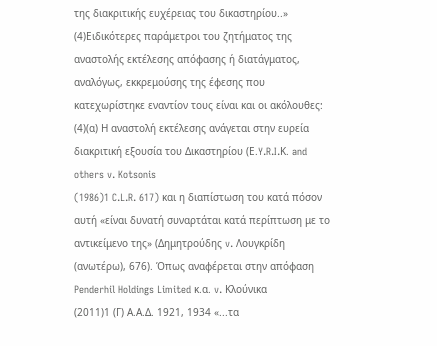της διακριτικής ευχέρειας του δικαστηρίου..»
(4)Ειδικότερες παράμετροι του ζητήματος της αναστολής εκτέλεσης απόφασης ή διατάγματος, αναλόγως, εκκρεμούσης της έφεσης που κατεχωρίστηκε εναντίον τους είναι και οι ακόλουθες:
(4)(α) Η αναστολή εκτέλεσης ανάγεται στην ευρεία διακριτική εξουσία του Δικαστηρίου (Ε.Y.R.I.Κ. and others v. Kotsonis
(1986)1 C.L.R. 617) και η διαπίστωση του κατά πόσον αυτή «είναι δυνατή συναρτάται κατά περίπτωση με το αντικείμενο της» (Δημητρούδης v. Λουγκρίδη (ανωτέρω), 676). Όπως αναφέρεται στην απόφαση Penderhil Holdings Limited κ.α. v. Kλούνικα
(2011)1 (Γ) Α.Α.Δ. 1921, 1934 «...τα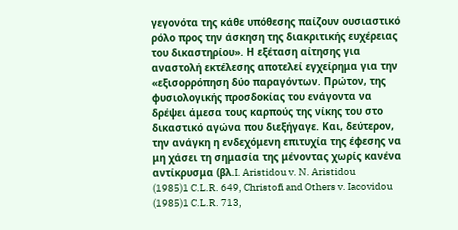γεγονότα της κάθε υπόθεσης παίζουν ουσιαστικό ρόλο προς την άσκηση της διακριτικής ευχέρειας του δικαστηρίου». Η εξέταση αίτησης για αναστολή εκτέλεσης αποτελεί εγχείρημα για την «εξισορρόπηση δύο παραγόντων. Πρώτον, της φυσιολογικής προσδοκίας του ενάγοντα να δρέψει άμεσα τους καρπούς της νίκης του στο δικαστικό αγώνα που διεξήγαγε. Και, δεύτερον, την ανάγκη η ενδεχόμενη επιτυχία της έφεσης να μη χάσει τη σημασία της μένοντας χωρίς κανένα αντίκρυσμα (βλ.I. Aristidou v. N. Aristidou
(1985)1 C.L.R. 649, Christofi and Others v. Iacovidou
(1985)1 C.L.R. 713,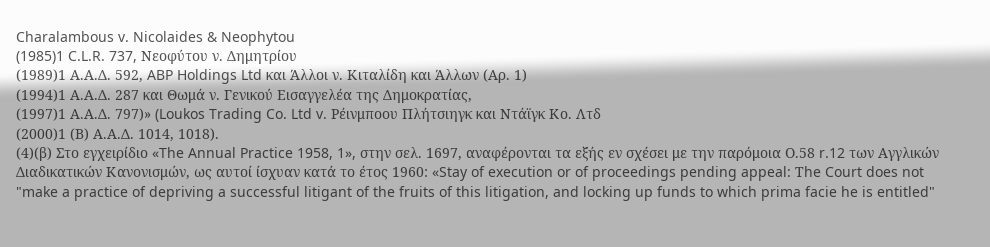Charalambous v. Nicolaides & Neophytou
(1985)1 C.L.R. 737, Νεοφύτου ν. Δημητρίου
(1989)1 Α.Α.Δ. 592, ABP Holdings Ltd και Άλλοι ν. Κιταλίδη και Άλλων (Αρ. 1)
(1994)1 Α.Α.Δ. 287 και Θωμά ν. Γενικού Εισαγγελέα της Δημοκρατίας,
(1997)1 Α.Α.Δ. 797)» (Loukos Trading Co. Ltd v. Ρέινμποου Πλήτσιηγκ και Ντάϊγκ Κο. Λτδ
(2000)1 (Β) Α.Α.Δ. 1014, 1018).
(4)(β) Στο εγχειρίδιο «The Annual Practice 1958, 1», στην σελ. 1697, αναφέρονται τα εξής εν σχέσει με την παρόμοια Ο.58 r.12 των Αγγλικών Διαδικατικών Κανονισμών, ως αυτοί ίσχυαν κατά το έτος 1960: «Stay of execution or of proceedings pending appeal: Τhe Court does not "make a practice of depriving a successful litigant of the fruits of this litigation, and locking up funds to which prima facie he is entitled"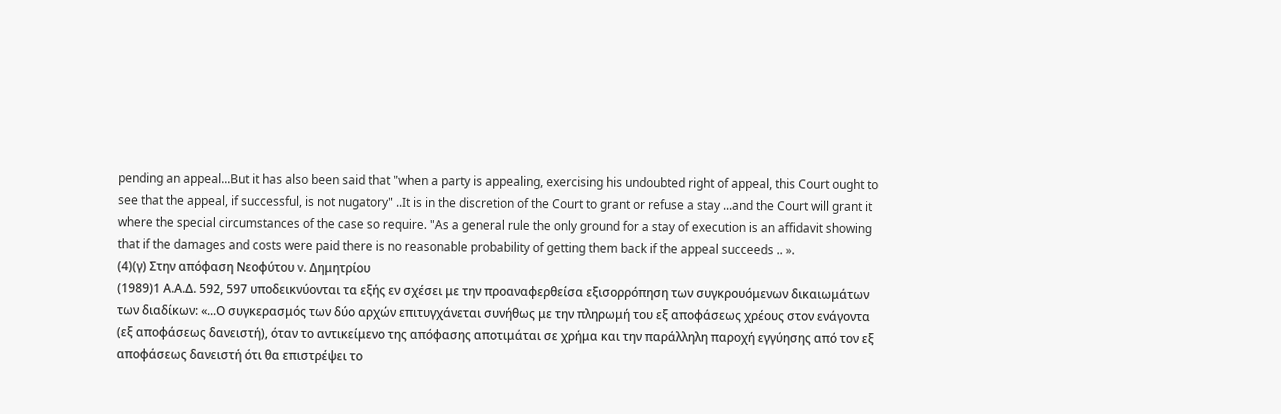pending an appeal...But it has also been said that "when a party is appealing, exercising his undoubted right of appeal, this Court ought to see that the appeal, if successful, is not nugatory" ..It is in the discretion of the Court to grant or refuse a stay ...and the Court will grant it where the special circumstances of the case so require. "As a general rule the only ground for a stay of execution is an affidavit showing that if the damages and costs were paid there is no reasonable probability of getting them back if the appeal succeeds .. ».
(4)(γ) Στην απόφαση Νεοφύτου v. Δημητρίου
(1989)1 Α.Α.Δ. 592, 597 υποδεικνύονται τα εξής εν σχέσει με την προαναφερθείσα εξισορρόπηση των συγκρουόμενων δικαιωμάτων των διαδίκων: «...Ο συγκερασμός των δύο αρχών επιτυγχάνεται συνήθως με την πληρωμή του εξ αποφάσεως χρέους στον ενάγοντα (εξ αποφάσεως δανειστή), όταν το αντικείμενο της απόφασης αποτιμάται σε χρήμα και την παράλληλη παροχή εγγύησης από τον εξ αποφάσεως δανειστή ότι θα επιστρέψει το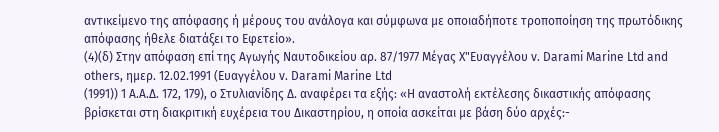αντικείμενο της απόφασης ή μέρους του ανάλογα και σύμφωνα με οποιαδήποτε τροποποίηση της πρωτόδικης απόφασης ήθελε διατάξει το Εφετείο».
(4)(δ) Στην απόφαση επί της Αγωγής Ναυτοδικείου αρ. 87/1977 Μέγας Χ"Eυαγγέλου v. Darami Marine Ltd and others, ημερ. 12.02.1991 (Ευαγγέλου v. Darami Marine Ltd
(1991)) 1 A.A.Δ. 172, 179), ο Στυλιανίδης Δ. αναφέρει τα εξής: «Η αναστολή εκτέλεσης δικαστικής απόφασης βρίσκεται στη διακριτική ευχέρεια του Δικαστηρίου, η οποία ασκείται με βάση δύο αρχές:-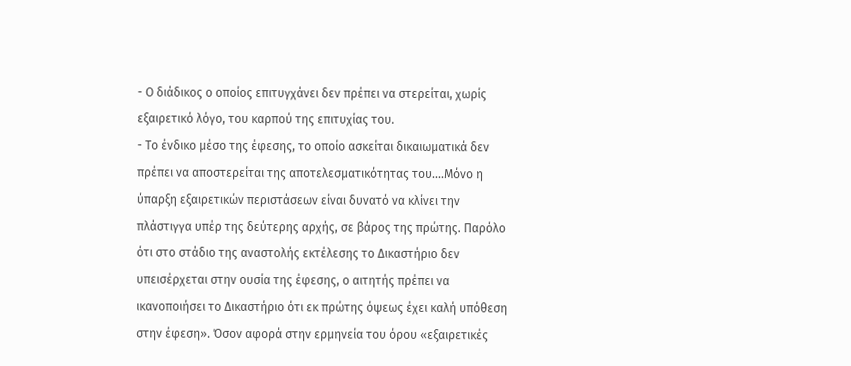- Ο διάδικος ο οποίος επιτυγχάνει δεν πρέπει να στερείται, χωρίς εξαιρετικό λόγο, του καρπού της επιτυχίας του.
- Το ένδικο μέσο της έφεσης, το οποίο ασκείται δικαιωματικά δεν πρέπει να αποστερείται της αποτελεσματικότητας του....Μόνο η ύπαρξη εξαιρετικών περιστάσεων είναι δυνατό να κλίνει την πλάστιγγα υπέρ της δεύτερης αρχής, σε βάρος της πρώτης. Παρόλο ότι στο στάδιο της αναστολής εκτέλεσης το Δικαστήριο δεν υπεισέρχεται στην ουσία της έφεσης, ο αιτητής πρέπει να ικανοποιήσει το Δικαστήριο ότι εκ πρώτης όψεως έχει καλή υπόθεση στην έφεση». Όσον αφορά στην ερμηνεία του όρου «εξαιρετικές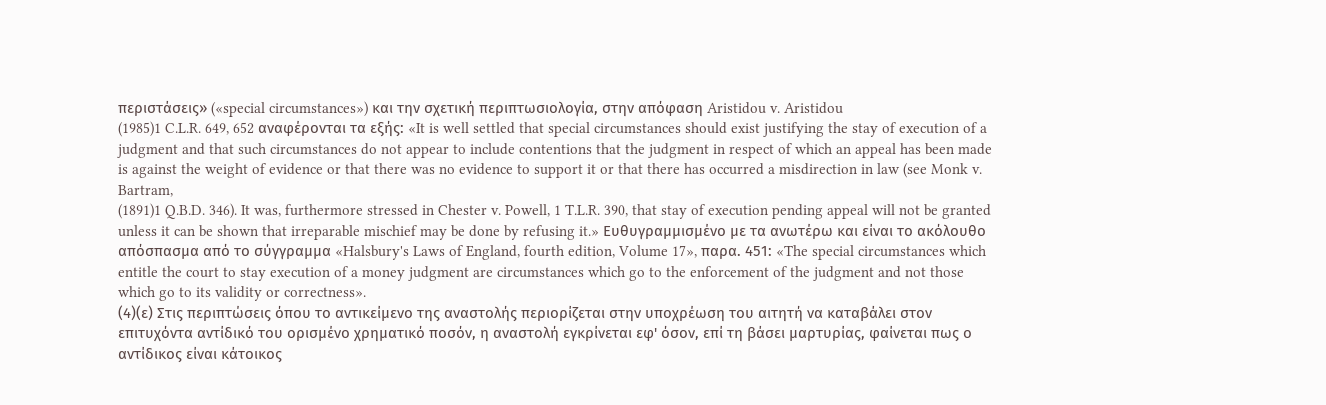περιστάσεις» («special circumstances») και την σχετική περιπτωσιολογία, στην απόφαση Aristidou v. Aristidou
(1985)1 C.L.R. 649, 652 αναφέρονται τα εξής: «It is well settled that special circumstances should exist justifying the stay of execution of a judgment and that such circumstances do not appear to include contentions that the judgment in respect of which an appeal has been made is against the weight of evidence or that there was no evidence to support it or that there has occurred a misdirection in law (see Monk v. Bartram,
(1891)1 Q.B.D. 346). It was, furthermore stressed in Chester v. Powell, 1 T.L.R. 390, that stay of execution pending appeal will not be granted unless it can be shown that irreparable mischief may be done by refusing it.» Ευθυγραμμισμένο με τα ανωτέρω και είναι το ακόλουθο απόσπασμα από το σύγγραμμα «Halsbury's Laws of England, fourth edition, Volume 17», παρα. 451: «The special circumstances which entitle the court to stay execution of a money judgment are circumstances which go to the enforcement of the judgment and not those which go to its validity or correctness».
(4)(ε) Στις περιπτώσεις όπου το αντικείμενο της αναστολής περιορίζεται στην υποχρέωση του αιτητή να καταβάλει στον επιτυχόντα αντίδικό του ορισμένο χρηματικό ποσόν, η αναστολή εγκρίνεται εφ' όσον, επί τη βάσει μαρτυρίας, φαίνεται πως ο αντίδικος είναι κάτοικος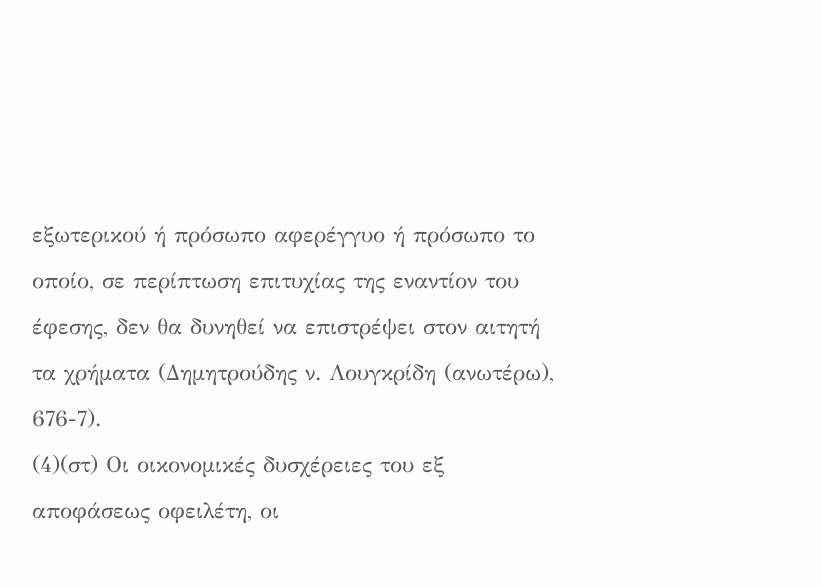εξωτερικού ή πρόσωπο αφερέγγυο ή πρόσωπο το οποίο, σε περίπτωση επιτυχίας της εναντίον του έφεσης, δεν θα δυνηθεί να επιστρέψει στον αιτητή τα χρήματα (Δημητρούδης ν. Λουγκρίδη (ανωτέρω), 676-7).
(4)(στ) Οι οικονομικές δυσχέρειες του εξ αποφάσεως οφειλέτη, οι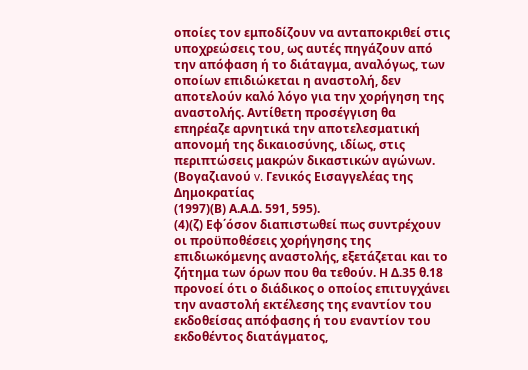οποίες τον εμποδίζουν να ανταποκριθεί στις υποχρεώσεις του, ως αυτές πηγάζουν από την απόφαση ή το διάταγμα, αναλόγως, των οποίων επιδιώκεται η αναστολή, δεν αποτελούν καλό λόγο για την χορήγηση της αναστολής. Αντίθετη προσέγγιση θα επηρέαζε αρνητικά την αποτελεσματική απονομή της δικαιοσύνης, ιδίως, στις περιπτώσεις μακρών δικαστικών αγώνων. (Βογαζιανού v. Γενικός Εισαγγελέας της Δημοκρατίας
(1997)(Β) Α.Α.Δ. 591, 595).
(4)(ζ) Εφ΄όσον διαπιστωθεί πως συντρέχουν οι προϋποθέσεις χορήγησης της επιδιωκόμενης αναστολής, εξετάζεται και το ζήτημα των όρων που θα τεθούν. Η Δ.35 θ.18 προνοεί ότι ο διάδικος ο οποίος επιτυγχάνει την αναστολή εκτέλεσης της εναντίον του εκδοθείσας απόφασης ή του εναντίον του εκδοθέντος διατάγματος,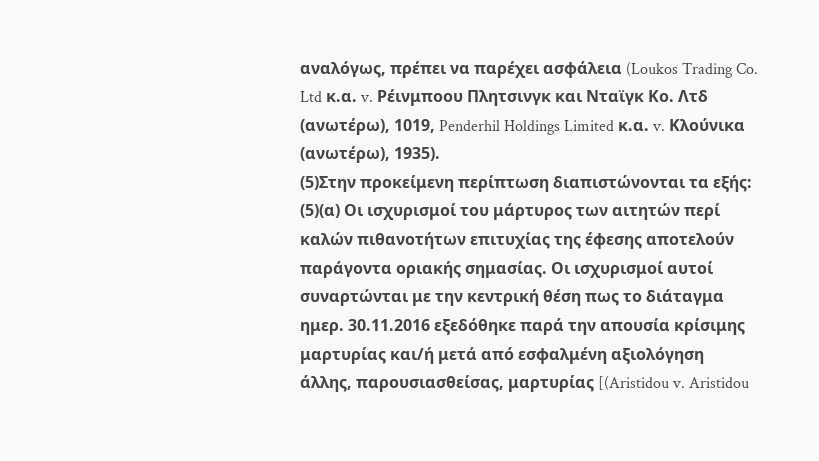αναλόγως, πρέπει να παρέχει ασφάλεια (Loukos Trading Co. Ltd κ.α. v. Ρέινμποου Πλητσινγκ και Νταϊγκ Κο. Λτδ (ανωτέρω), 1019, Penderhil Holdings Limited κ.α. v. Κλούνικα (ανωτέρω), 1935).
(5)Στην προκείμενη περίπτωση διαπιστώνονται τα εξής:
(5)(α) Οι ισχυρισμοί του μάρτυρος των αιτητών περί καλών πιθανοτήτων επιτυχίας της έφεσης αποτελούν παράγοντα οριακής σημασίας. Οι ισχυρισμοί αυτοί συναρτώνται με την κεντρική θέση πως το διάταγμα ημερ. 30.11.2016 εξεδόθηκε παρά την απουσία κρίσιμης μαρτυρίας και/ή μετά από εσφαλμένη αξιολόγηση άλλης, παρουσιασθείσας, μαρτυρίας [(Aristidou v. Aristidou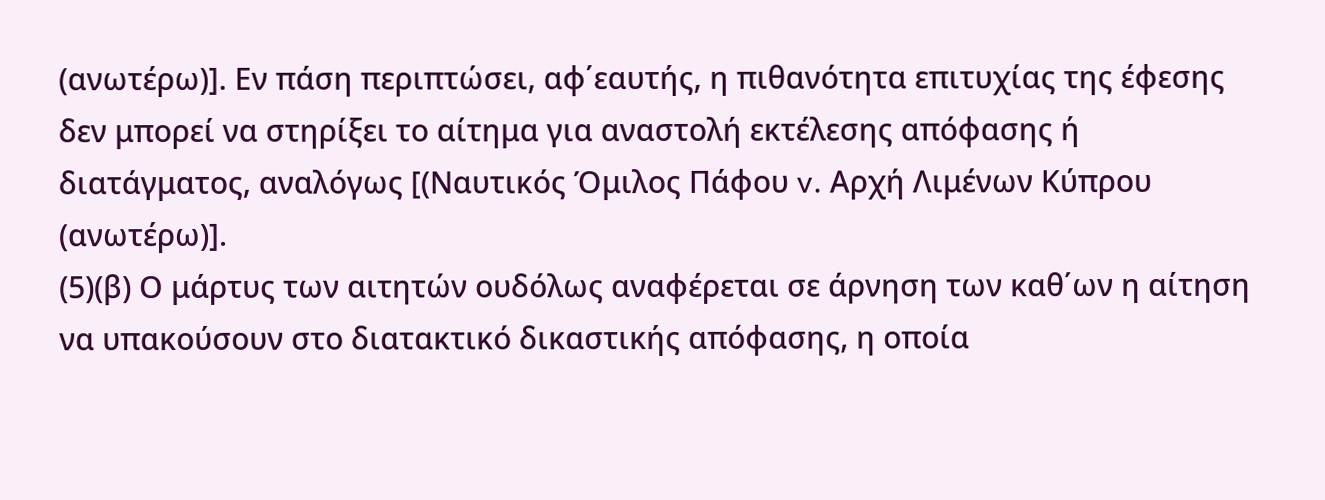(ανωτέρω)]. Εν πάση περιπτώσει, αφ΄εαυτής, η πιθανότητα επιτυχίας της έφεσης δεν μπορεί να στηρίξει το αίτημα για αναστολή εκτέλεσης απόφασης ή διατάγματος, αναλόγως [(Ναυτικός Όμιλος Πάφου v. Aρχή Λιμένων Κύπρου (ανωτέρω)].
(5)(β) Ο μάρτυς των αιτητών ουδόλως αναφέρεται σε άρνηση των καθ΄ων η αίτηση να υπακούσουν στο διατακτικό δικαστικής απόφασης, η οποία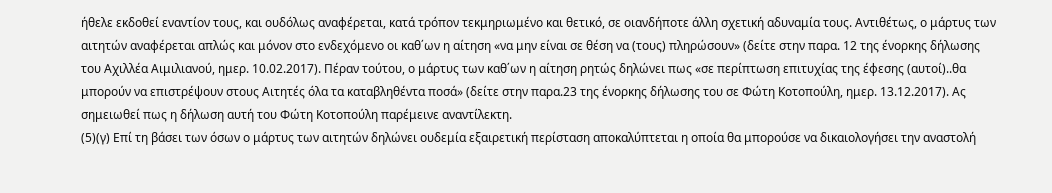ήθελε εκδοθεί εναντίον τους, και ουδόλως αναφέρεται, κατά τρόπον τεκμηριωμένο και θετικό, σε οιανδήποτε άλλη σχετική αδυναμία τους. Αντιθέτως, ο μάρτυς των αιτητών αναφέρεται απλώς και μόνον στο ενδεχόμενο οι καθ΄ων η αίτηση «να μην είναι σε θέση να (τους) πληρώσουν» (δείτε στην παρα. 12 της ένορκης δήλωσης του Αχιλλέα Αιμιλιανού, ημερ. 10.02.2017). Πέραν τούτου, ο μάρτυς των καθ΄ων η αίτηση ρητώς δηλώνει πως «σε περίπτωση επιτυχίας της έφεσης (αυτοί)..θα μπορούν να επιστρέψουν στους Αιτητές όλα τα καταβληθέντα ποσά» (δείτε στην παρα.23 της ένορκης δήλωσης του σε Φώτη Κοτοπούλη, ημερ. 13.12.2017). Ας σημειωθεί πως η δήλωση αυτή του Φώτη Κοτοπούλη παρέμεινε αναντίλεκτη.
(5)(γ) Επί τη βάσει των όσων ο μάρτυς των αιτητών δηλώνει ουδεμία εξαιρετική περίσταση αποκαλύπτεται η οποία θα μπορούσε να δικαιολογήσει την αναστολή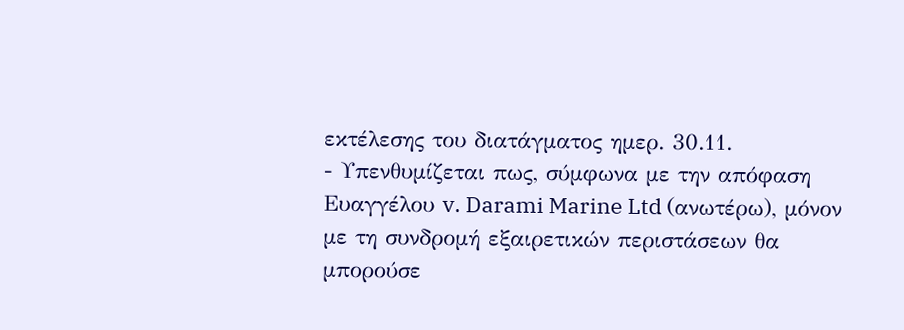εκτέλεσης του διατάγματος ημερ. 30.11.
- Υπενθυμίζεται πως, σύμφωνα με την απόφαση Eυαγγέλου v. Darami Marine Ltd (ανωτέρω), μόνον με τη συνδρομή εξαιρετικών περιστάσεων θα μπορούσε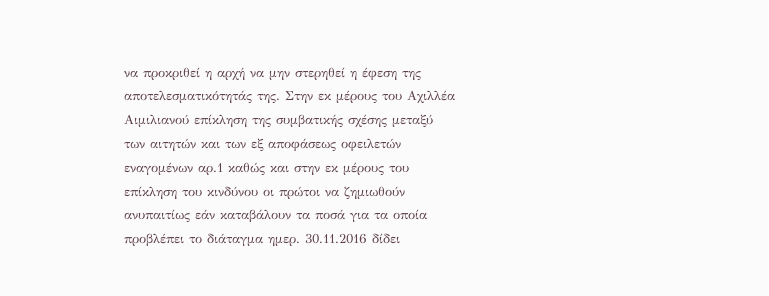να προκριθεί η αρχή να μην στερηθεί η έφεση της αποτελεσματικότητάς της. Στην εκ μέρους του Αχιλλέα Αιμιλιανού επίκληση της συμβατικής σχέσης μεταξύ των αιτητών και των εξ αποφάσεως οφειλετών εναγομένων αρ.1 καθώς και στην εκ μέρους του επίκληση του κινδύνου οι πρώτοι να ζημιωθούν ανυπαιτίως εάν καταβάλουν τα ποσά για τα οποία προβλέπει το διάταγμα ημερ. 30.11.2016 δίδει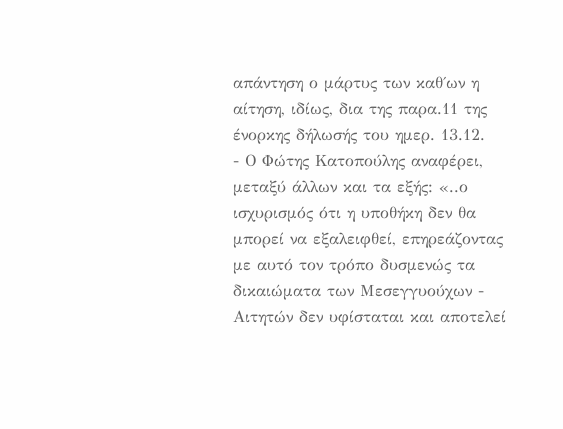απάντηση ο μάρτυς των καθ΄ων η αίτηση, ιδίως, δια της παρα.11 της ένορκης δήλωσής του ημερ. 13.12.
- Ο Φώτης Κατοπούλης αναφέρει, μεταξύ άλλων και τα εξής: «..ο ισχυρισμός ότι η υποθήκη δεν θα μπορεί να εξαλειφθεί, επηρεάζοντας με αυτό τον τρόπο δυσμενώς τα δικαιώματα των Μεσεγγυούχων - Αιτητών δεν υφίσταται και αποτελεί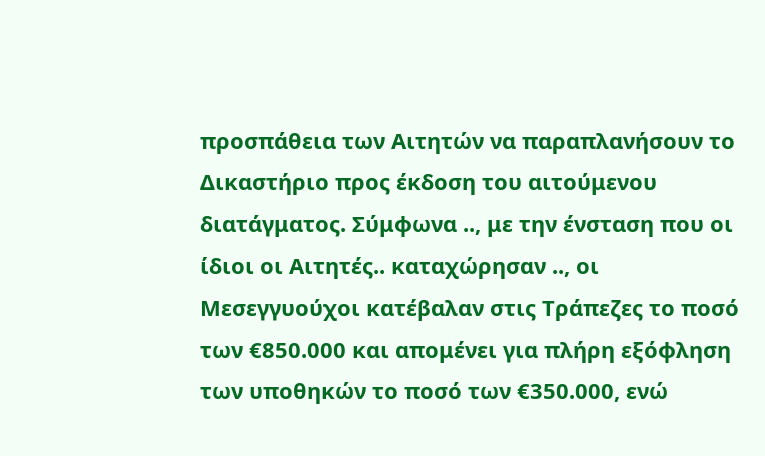προσπάθεια των Αιτητών να παραπλανήσουν το Δικαστήριο προς έκδοση του αιτούμενου διατάγματος. Σύμφωνα .., με την ένσταση που οι ίδιοι οι Αιτητές.. καταχώρησαν .., οι Μεσεγγυούχοι κατέβαλαν στις Τράπεζες το ποσό των €850.000 και απομένει για πλήρη εξόφληση των υποθηκών το ποσό των €350.000, ενώ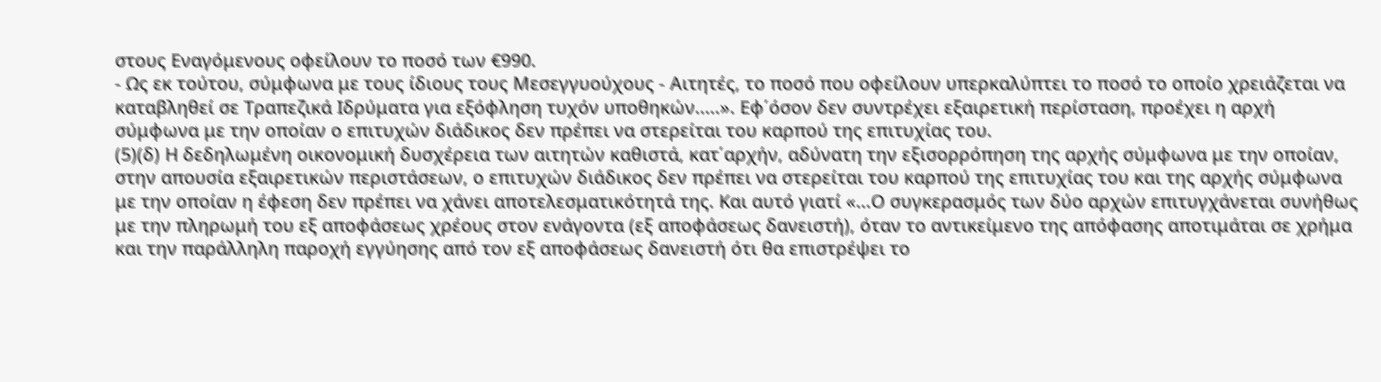στους Εναγόμενους οφείλουν το ποσό των €990.
- Ως εκ τούτου, σύμφωνα με τους ίδιους τους Μεσεγγυούχους - Αιτητές, το ποσό που οφείλουν υπερκαλύπτει το ποσό το οποίο χρειάζεται να καταβληθεί σε Τραπεζικά Ιδρύματα για εξόφληση τυχόν υποθηκών.....». Εφ΄όσον δεν συντρέχει εξαιρετική περίσταση, προέχει η αρχή σύμφωνα με την οποίαν ο επιτυχών διάδικος δεν πρέπει να στερείται του καρπού της επιτυχίας του.
(5)(δ) Η δεδηλωμένη οικονομική δυσχέρεια των αιτητών καθιστά, κατ΄αρχήν, αδύνατη την εξισορρόπηση της αρχής σύμφωνα με την οποίαν, στην απουσία εξαιρετικών περιστάσεων, ο επιτυχών διάδικος δεν πρέπει να στερείται του καρπού της επιτυχίας του και της αρχής σύμφωνα με την οποίαν η έφεση δεν πρέπει να χάνει αποτελεσματικότητά της. Και αυτό γιατί «...Ο συγκερασμός των δύο αρχών επιτυγχάνεται συνήθως με την πληρωμή του εξ αποφάσεως χρέους στον ενάγοντα (εξ αποφάσεως δανειστή), όταν το αντικείμενο της απόφασης αποτιμάται σε χρήμα και την παράλληλη παροχή εγγύησης από τον εξ αποφάσεως δανειστή ότι θα επιστρέψει το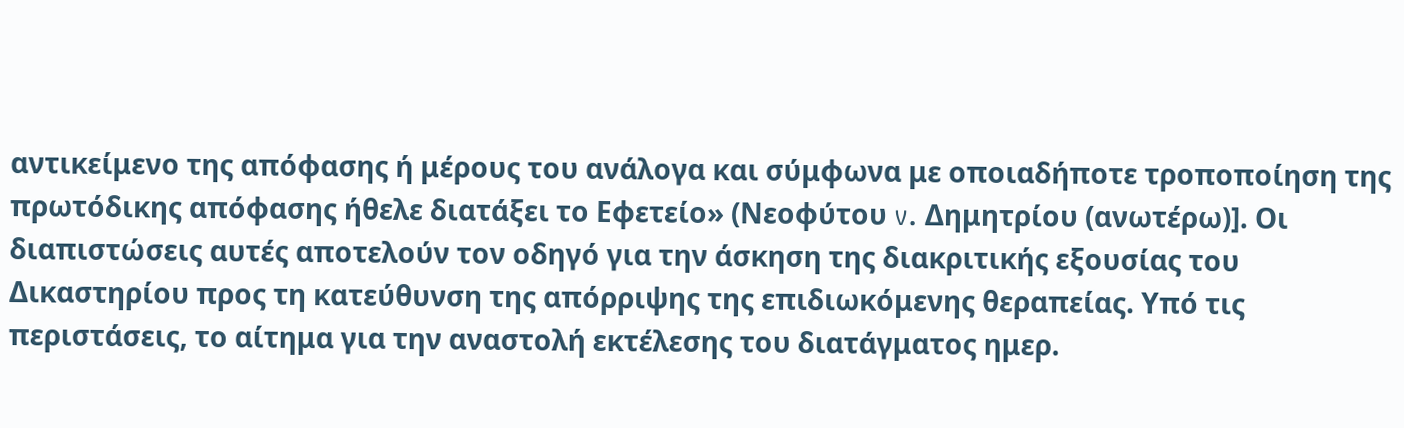αντικείμενο της απόφασης ή μέρους του ανάλογα και σύμφωνα με οποιαδήποτε τροποποίηση της πρωτόδικης απόφασης ήθελε διατάξει το Εφετείο» (Νεοφύτου v. Δημητρίου (ανωτέρω)]. Οι διαπιστώσεις αυτές αποτελούν τον οδηγό για την άσκηση της διακριτικής εξουσίας του Δικαστηρίου προς τη κατεύθυνση της απόρριψης της επιδιωκόμενης θεραπείας. Υπό τις περιστάσεις, το αίτημα για την αναστολή εκτέλεσης του διατάγματος ημερ.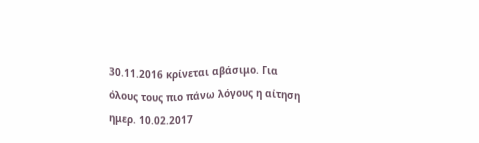30.11.2016 κρίνεται αβάσιμο. Για όλους τους πιο πάνω λόγους η αίτηση ημερ. 10.02.2017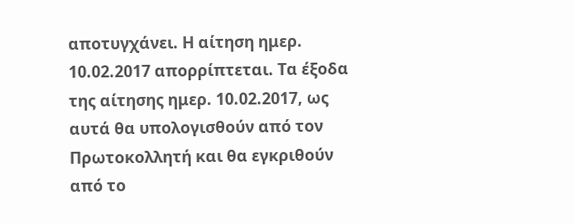αποτυγχάνει. Η αίτηση ημερ. 10.02.2017 απορρίπτεται. Τα έξοδα της αίτησης ημερ. 10.02.2017, ως αυτά θα υπολογισθούν από τον Πρωτοκολλητή και θα εγκριθούν από το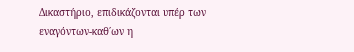Δικαστήριο, επιδικάζονται υπέρ των εναγόντων-καθ΄ων η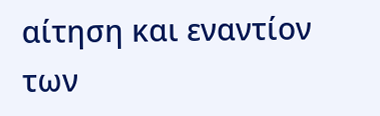αίτηση και εναντίον των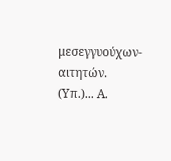μεσεγγυούχων-αιτητών. (Υπ.)... Α.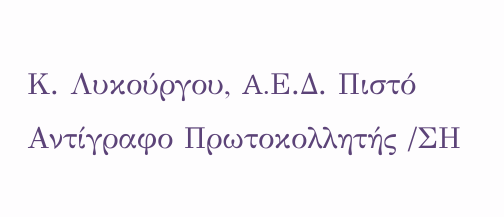Κ. Λυκούργου, A.Ε.Δ. Πιστό Αντίγραφο Πρωτοκολλητής /ΣΗ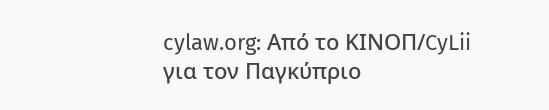cylaw.org: Από το ΚΙΝOΠ/CyLii για τον Παγκύπριο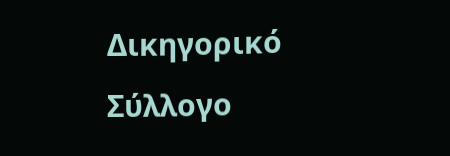Δικηγορικό Σύλλογο